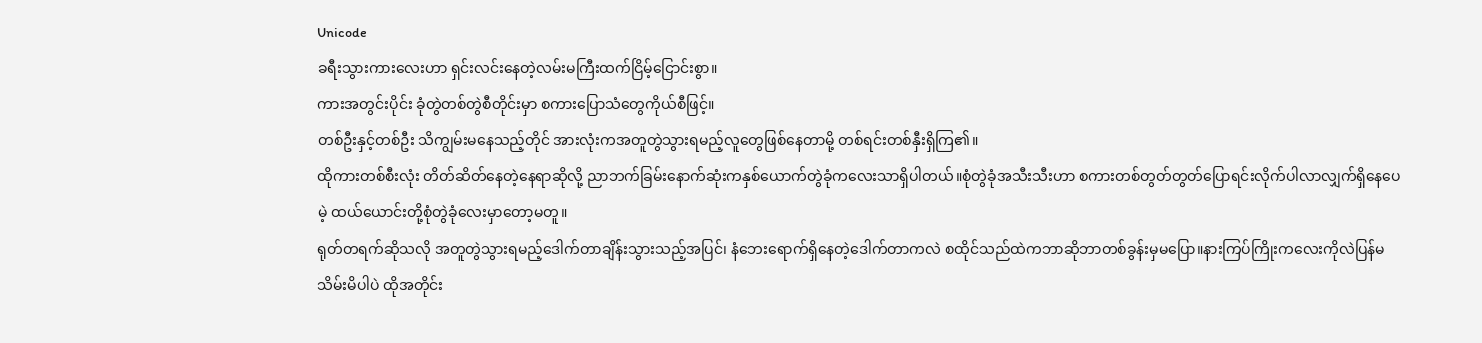Unicode
ခရီးသွားကားလေးဟာ ရှင်းလင်းနေတဲ့လမ်းမကြီးထက်ငြိမ့်ငြောင်းစွာ။
ကားအတွင်းပိုင်း ခုံတွဲတစ်တွဲစီတိုင်းမှာ စကားပြောသံတွေကိုယ်စီဖြင့်။
တစ်ဦးနှင့်တစ်ဦး သိကျွမ်းမနေသည့်တိုင် အားလုံးကအတူတွဲသွားရမည့်လူတွေဖြစ်နေတာမို့ တစ်ရင်းတစ်နှီးရှိကြ၏။
ထိုကားတစ်စီးလုံး တိတ်ဆိတ်နေတဲ့နေရာဆိုလို့ ညာဘက်ခြမ်းနောက်ဆုံးကနှစ်ယောက်တွဲခုံကလေးသာရှိပါတယ်။စုံတွဲခုံအသီးသီးဟာ စကားတစ်တွတ်တွတ်ပြောရင်းလိုက်ပါလာလျှက်ရှိနေပေမဲ့ ထယ်ယောင်းတို့စုံတွဲခုံလေးမှာတော့မတူ။
ရုတ်တရက်ဆိုသလို အတူတွဲသွားရမည့်ဒေါက်တာချိန်းသွားသည့်အပြင်၊ နံဘေးရောက်ရှိနေတဲ့ဒေါက်တာကလဲ စထိုင်သည်ထဲကဘာဆိုဘာတစ်ခွန်းမှမပြော။နားကြပ်ကြိုးကလေးကိုလဲပြန်မသိမ်းမိပါပဲ ထိုအတိုင်း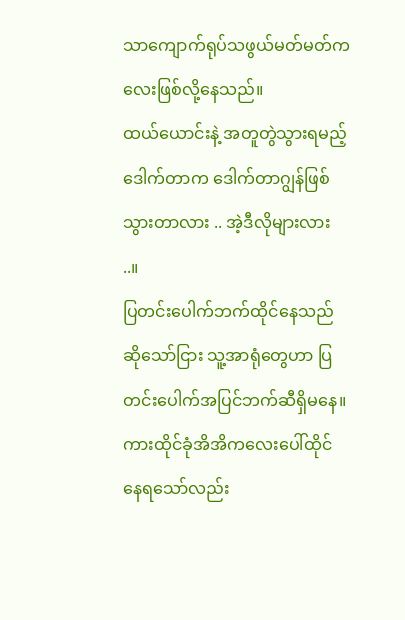သာကျောက်ရုပ်သဖွယ်မတ်မတ်ကလေးဖြစ်လို့နေသည်။
ထယ်ယောင်းနဲ့ အတူတွဲသွားရမည့်ဒေါက်တာက ဒေါက်တာဂျွန်ဖြစ်သွားတာလား .. အဲ့ဒီလိုများလား ..။
ပြတင်းပေါက်ဘက်ထိုင်နေသည်ဆိုသော်ငြား သူ့အာရုံတွေဟာ ပြတင်းပေါက်အပြင်ဘက်ဆီရှိမနေ။
ကားထိုင်ခုံအိအိကလေးပေါ်ထိုင်နေရသော်လည်း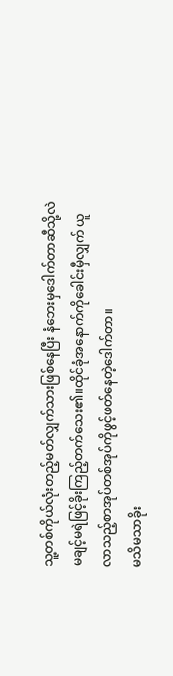သူ့တစ်ကိုယ်လုံးတည့်မတ်လျှက်သားဖြစ်နေပြီး နံဘေးမှဒေါက်တာဆီသို့လဲ မချင့်မရဲဖြင့်ခိုးကြည့်တက်သေး၏။ထိုင်ခုံအနောက်ကိုခေါင်းမှီလျှက် ယူလာသည့်စာအုပ်တစ်အုပ်ကိုဖွင့်ဖတ်နေတဲ့ဒေါက်တာ။
မသိမသာခိုး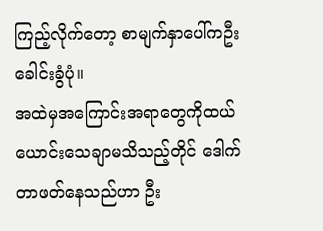ကြည့်လိုက်တော့ စာမျက်နှာပေါ်ကဦးခေါင်းခွံပုံ။
အထဲမှအကြောင်းအရာတွေကိုထယ်ယောင်းသေချာမသိသည့်တိုင် ဒေါက်တာဖတ်နေသည်ဟာ ဦး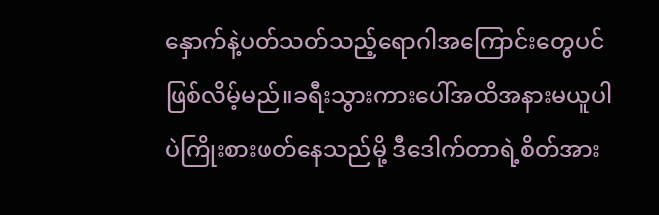နှောက်နဲ့ပတ်သတ်သည့်ရောဂါအကြောင်းတွေပင်ဖြစ်လိမ့်မည်။ခရီးသွားကားပေါ်အထိအနားမယူပါပဲကြိုးစားဖတ်နေသည်မို့ ဒီဒေါက်တာရဲ့စိတ်အား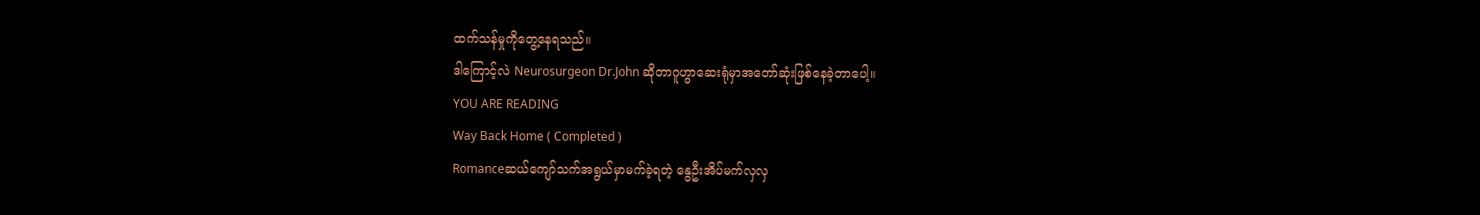ထက်သန်မှုကိုတွေ့နေရသည်။
ဒါကြောင့်လဲ Neurosurgeon Dr.John ဆိုတာဂူဟွာဆေးရုံမှာအတော်ဆုံးဖြစ်နေခဲ့တာပေါ့။
YOU ARE READING
Way Back Home ( Completed )
Romanceဆယ်ကျော်သက်အရွယ်မှာမက်ခဲ့ရတဲ့ နွေဦးအိပ်မက်လှလှ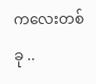ကလေးတစ်ခု ..